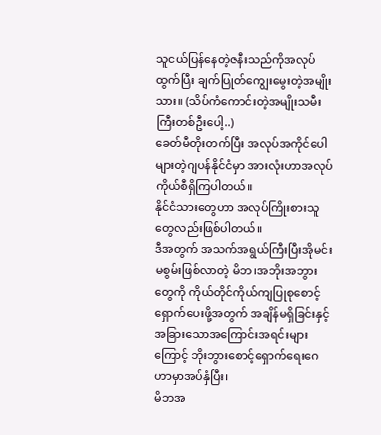သူငယ်ပြန်နေတဲ့ဇနီးသည်ကိုအလုပ်ထွက်ပြီး ချက်ပြုတ်ကျွေးမွေးတဲ့အမျိုးသား။ (သိပ်ကံကောင်းတဲ့အမျိုးသမီးကြီးတစ်ဦးပေါ့..)
ခေတ်မီတိုးတက်ပြီး အလုပ်အကိုင်ပေါများတဲ့ဂျပန်နိုင်ငံမှာ အားလုံးဟာအလုပ်ကိုယ်စီရှိကြပါတယ်။
နိုင်ငံသားတွေဟာ အလုပ်ကြိုးစားသူတွေလည်းဖြစ်ပါတယ်။
ဒီအတွက် အသက်အရွယ်ကြီးပြီးအိုမင်းမစွမ်းဖြစ်လာတဲ့ မိဘ၊အဘိုးအဘွားတွေကို ကိုယ်တိုင်ကိုယ်ကျပြုစုစောင့်ရှောက်ပေးဖို့အတွက် အချိန်မရှိခြင်းနှင့် အခြားသောအကြောင်းအရင်းများကြောင့် ဘိုးဘွားစောင့်ရှောက်ရေးဂေဟာမှာအပ်နှံပြီး၊
မိဘအ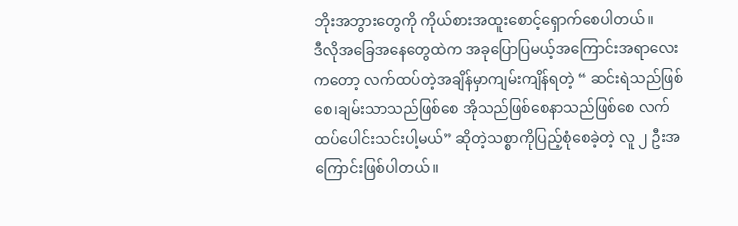ဘိုးအဘွားတွေကို ကိုယ်စားအထူးစောင့်ရှောက်စေပါတယ်။
ဒီလိုအခြေအနေတွေထဲက အခုပြောပြမယ့်အကြောင်းအရာလေးကတော့ လက်ထပ်တဲ့အချိန်မှာကျမ်းကျိန်ရတဲ့ “ ဆင်းရဲသည်ဖြစ်စေ၊ချမ်းသာသည်ဖြစ်စေ အိုသည်ဖြစ်စေနာသည်ဖြစ်စေ လက်ထပ်ပေါင်းသင်းပါ့မယ်” ဆိုတဲ့သစ္စာကိုပြည့်စုံစေခဲ့တဲ့ လူ ၂ ဦးအကြောင်းဖြစ်ပါတယ်။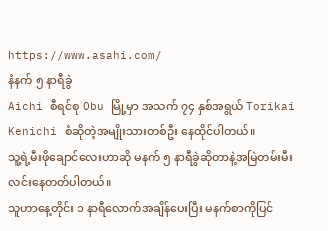https://www.asahi.com/
နံနက် ၅ နာရီခွဲ
Aichi စီရင်စု Obu မြို့မှာ အသက် ၇၄ နှစ်အရွယ် Torikai Kenichi စံဆိုတဲ့အမျိုးသားတစ်ဦး နေထိုင်ပါတယ်။
သူ့ရဲ့မီးဖိုချောင်လေးဟာဆို မနက် ၅ နာရီခွဲဆိုတာနဲ့အမြဲတမ်းမီးလင်းနေတတ်ပါတယ်။
သူဟာနေ့တိုင်း ၁ နာရီလောက်အချိန်ပေးပြီး မနက်စာကိုပြင်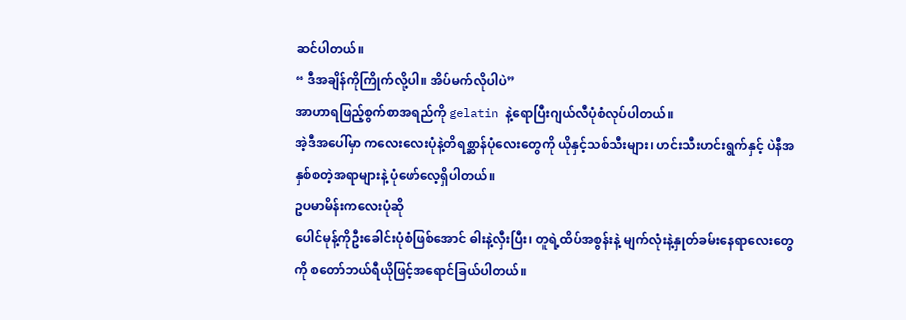ဆင်ပါတယ်။
“ ဒီအချိန်ကိုကြိုက်လို့ပါ။ အိပ်မက်လိုပါပဲ”
အာဟာရဖြည့်စွက်စာအရည်ကို gelatin နဲ့ရောပြီးဂျယ်လီပုံစံလုပ်ပါတယ်။
အဲ့ဒီအပေါ်မှာ ကလေးလေးပုံနဲ့တိရစ္ဆာန်ပုံလေးတွေကို ယိုနှင့်သစ်သီးများ၊ ဟင်းသီးဟင်းရွက်နှင့် ပဲနီအနှစ်စတဲ့အရာများနဲ့ ပုံဖော်လေ့ရှိပါတယ်။
ဥပမာမိန်းကလေးပုံဆို
ပေါင်မုန့်ကိုဦးခေါင်းပုံစံဖြစ်အောင် ဓါးနဲ့လှီးပြီး၊ တူရဲ့ထိပ်အစွန်းနဲ့ မျက်လုံးနဲ့နှုတ်ခမ်းနေရာလေးတွေကို စတော်ဘယ်ရီယိုဖြင့်အရောင်ခြယ်ပါတယ်။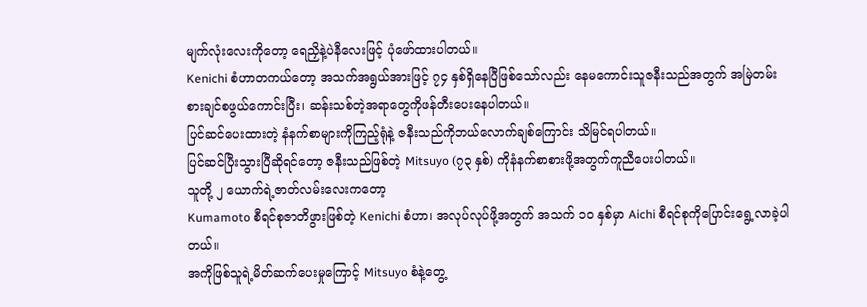မျက်လုံးလေးကိုတော့ ရေညှိနဲ့ပဲနီလေးဖြင့် ပုံဖော်ထားပါတယ်။
Kenichi စံဟာတကယ်တော့ အသက်အရွယ်အားဖြင့် ၇၄ နှစ်ရှိနေပြီဖြစ်သော်လည်း နေမကောင်းသူဇနီးသည်အတွက် အမြဲတမ်းစားချင်စဖွယ်ကောင်းပြီး၊ ဆန်းသစ်တဲ့အရာတွေကိုဖန်တီးပေးနေပါတယ်။
ပြင်ဆင်ပေးထားတဲ့ နံနက်စာများကိုကြည့်ရုံနဲ့ ဇနီးသည်ကိုဘယ်လောက်ချစ်ကြောင်း သိမြင်ရပါတယ်။
ပြင်ဆင်ပြီးသွားပြီဆိုရင်တော့ ဇနီးသည်ဖြစ်တဲ့ Mitsuyo (၇၃ နှစ်) ကိုနံနက်စာစားဖို့အတွက်ကူညီပေးပါတယ်။
သူတို့ ၂ ယောက်ရဲ့ဇာတ်လမ်းလေးကတော့
Kumamoto စီရင်စုဇာတိဖွားဖြစ်တဲ့ Kenichi စံဟာ၊ အလုပ်လုပ်ဖို့အတွက် အသက် ၁၀ နှစ်မှာ Aichi စီရင်စုကိုပြောင်းရွေ့လာခဲ့ပါတယ်။
အကိုဖြစ်သူရဲ့မိတ်ဆက်ပေးမှုကြောင့် Mitsuyo စံနဲ့တွေ့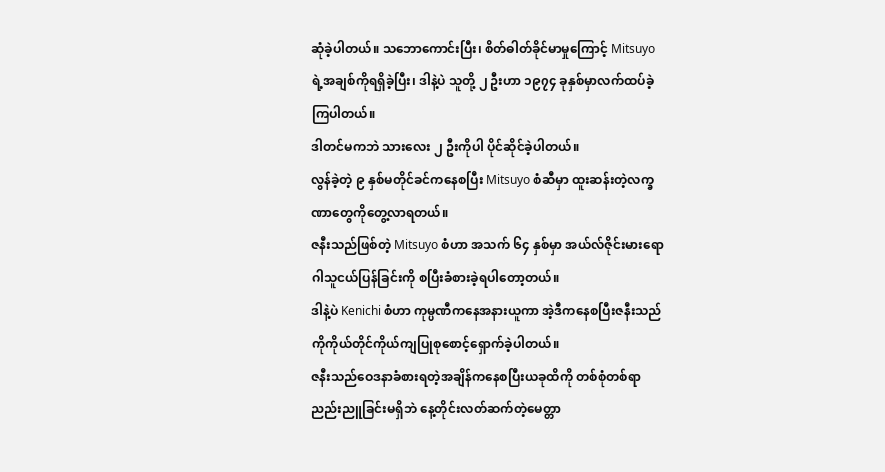ဆုံခဲ့ပါတယ်။ သဘောကောင်းပြီး၊ စိတ်ဓါတ်ခိုင်မာမှုကြောင့် Mitsuyo ရဲ့အချစ်ကိုရရှိခဲ့ပြီး၊ ဒါနဲ့ပဲ သူတို့ ၂ ဦးဟာ ၁၉၇၄ ခုနှစ်မှာလက်ထပ်ခဲ့ကြပါတယ်။
ဒါတင်မကဘဲ သားလေး ၂ ဦးကိုပါ ပိုင်ဆိုင်ခဲ့ပါတယ်။
လွန်ခဲ့တဲ့ ၉ နှစ်မတိုင်ခင်ကနေစပြီး Mitsuyo စံဆီမှာ ထူးဆန်းတဲ့လက္ခဏာတွေကိုတွေ့လာရတယ်။
ဇနီးသည်ဖြစ်တဲ့ Mitsuyo စံဟာ အသက် ၆၄ နှစ်မှာ အယ်လ်ဇိုင်းမားရောဂါသူငယ်ပြန်ခြင်းကို စပြီးခံစားခဲ့ရပါတော့တယ်။
ဒါနဲ့ပဲ Kenichi စံဟာ ကုမ္ပဏီကနေအနားယူကာ အဲ့ဒီကနေစပြီးဇနီးသည်ကိုကိုယ်တိုင်ကိုယ်ကျပြုစုစောင့်ရှောက်ခဲ့ပါတယ်။
ဇနီးသည်ဝေဒနာခံစားရတဲ့အချိန်ကနေစပြီးယခုထိကို တစ်စုံတစ်ရာညည်းညူခြင်းမရှိဘဲ နေ့တိုင်းလတ်ဆက်တဲ့မေတ္တာ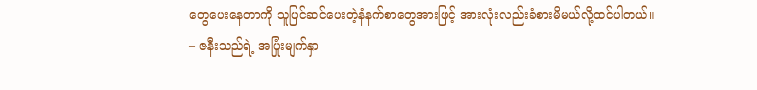တွေပေးနေတာကို သူပြင်ဆင်ပေးတဲ့နံနက်စာတွေအားဖြင့် အားလုံးလည်းခံစားမိမယ်လို့ထင်ပါတယ်။
– ဇနီးသည်ရဲ့ အပြုံးမျက်နှာ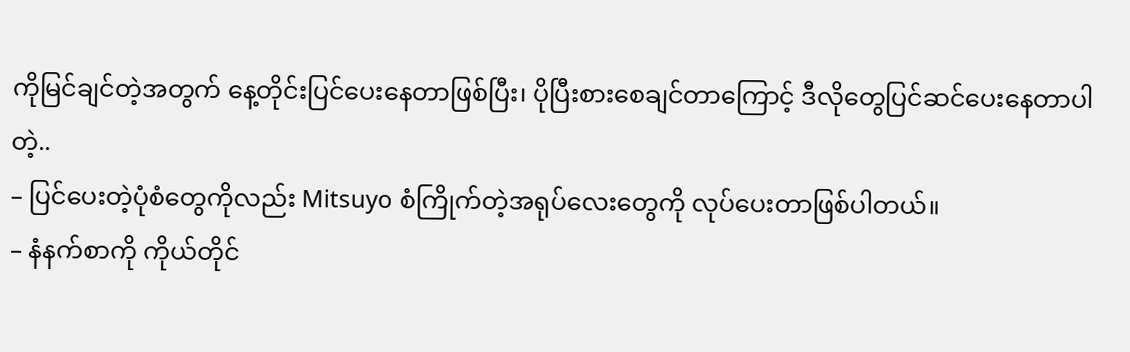ကိုမြင်ချင်တဲ့အတွက် နေ့တိုင်းပြင်ပေးနေတာဖြစ်ပြီး၊ ပိုပြီးစားစေချင်တာကြောင့် ဒီလိုတွေပြင်ဆင်ပေးနေတာပါတဲ့..
– ပြင်ပေးတဲ့ပုံစံတွေကိုလည်း Mitsuyo စံကြိုက်တဲ့အရုပ်လေးတွေကို လုပ်ပေးတာဖြစ်ပါတယ်။
– နံနက်စာကို ကိုယ်တိုင်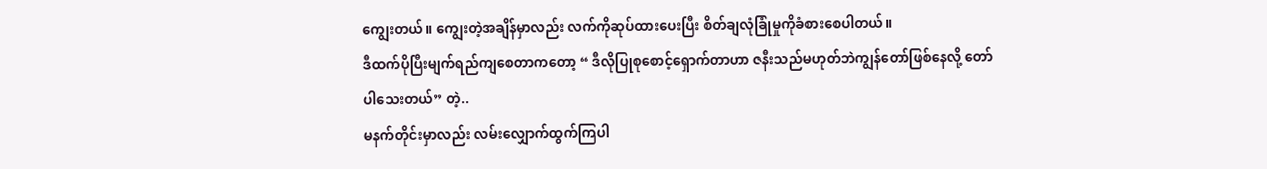ကျွေးတယ်။ ကျွေးတဲ့အချိန်မှာလည်း လက်ကိုဆုပ်ထားပေးပြီး စိတ်ချလုံခြုံမှုကိုခံစားစေပါတယ်။
ဒီထက်ပိုပြီးမျက်ရည်ကျစေတာကတော့ “ ဒီလိုပြုစုစောင့်ရှောက်တာဟာ ဇနီးသည်မဟုတ်ဘဲကျွန်တော်ဖြစ်နေလို့ တော်ပါသေးတယ်” တဲ့..
မနက်တိုင်းမှာလည်း လမ်းလျှောက်ထွက်ကြပါ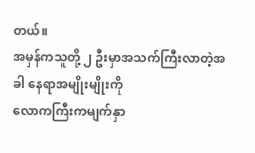တယ်။
အမှန်ကသူတို့ ၂ ဦးမှာအသက်ကြီးလာတဲ့အခါ နေရာအမျိုးမျိုးကို
လောကကြီးကမျက်နှာ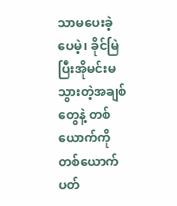သာမပေးခဲ့ပေမဲ့၊ ခိုင်မြဲပြီးအိုမင်းမသွားတဲ့အချစ်တွေနဲ့ တစ်ယောက်ကိုတစ်ယောက်ပတ်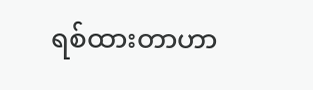ရစ်ထားတာဟာ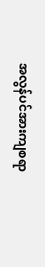အလွန်ပင်အားကျစရာ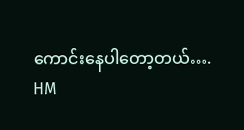ကောင်းနေပါတော့တယ်….
HM